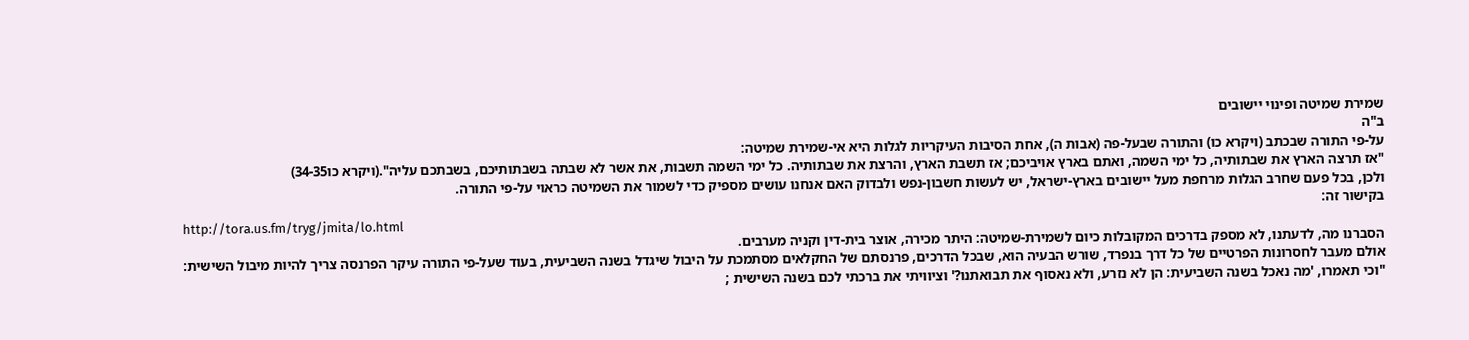שמירת שמיטה ופינוי יישובים
ב"ה
על-פי התורה שבכתב (ויקרא כו) והתורה שבעל-פה (אבות ה), אחת הסיבות העיקריות לגלות היא אי-שמירת שמיטה:
"אז תרצה הארץ את שבתותיה, כל ימי השמה, ואתם בארץ אויביכם; אז תשבת הארץ, והרצת את שבתותיה. כל ימי השמה תשבות, את אשר לא שבתה בשבתותיכם, בשבתכם עליה".(ויקרא כו34-35)
ולכן, בכל פעם שחרב הגלות מרחפת מעל יישובים בארץ-ישראל, יש לעשות חשבון-נפש ולבדוק האם אנחנו עושים מספיק כדי לשמור את השמיטה כראוי על-פי התורה.
בקישור זה:
http://tora.us.fm/tryg/jmita/lo.html
הסברנו מה, לדעתנו, לא מספק בדרכים המקובלות כיום לשמירת-שמיטה: היתר מכירה, אוצר בית-דין וקניה מערבים.
אולם מעבר לחסרונות הפרטיים של כל דרך בנפרד, שורש הבעיה הוא, שבכל הדרכים, פרנסתם של החקלאים מסתמכת על היבול שיגדל בשנה השביעית, בעוד שעל-פי התורה עיקר הפרנסה צריך להיות מיבול השישית:
"וכי תאמרו, 'מה נאכל בשנה השביעית: הן לא נזרע, ולא נאסוף את תבואתנו?' וציוויתי את ברכתי לכם בשנה השישית ;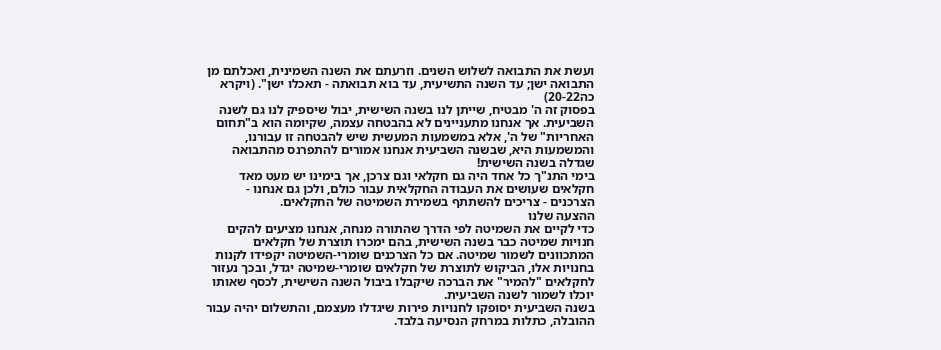ועשת את התבואה לשלוש השנים. וזרעתם את השנה השמינית, ואכלתם מן התבואה ישן; עד השנה התשיעית, עד בוא תבואתה - תאכלו ישן". (ויקרא כה20-22)
בפסוק זה ה' מבטיח, שייתן לנו בשנה השישית, יבול שיספיק לנו גם לשנה השביעית. אך אנחנו מתעניינים לא בהבטחה עצמה, שקיומה הוא ב"תחום האחריות" של ה', אלא במשמעות המעשית שיש להבטחה זו עבורנו, והמשמעות היא, שבשנה השביעית אנחנו אמורים להתפרנס מהתבואה שגדלה בשנה השישית!
בימי התנ"ך כל אחד היה גם חקלאי וגם צרכן, אך בימינו יש מעט מאד חקלאים שעושים את העבודה החקלאית עבור כולם, ולכן גם אנחנו - הצרכנים - צריכים להשתתף בשמירת השמיטה של החקלאים.
ההצעה שלנו
כדי לקיים את השמיטה לפי הדרך שהתורה מנחה, אנחנו מציעים להקים חנויות שמיטה כבר בשנה השישית, בהם ימכרו תוצרת של חקלאים המתכוונים לשמור שמיטה. אם כל הצרכנים שומרי-השמיטה יקפידו לקנות בחנויות אלו, הביקוש לתוצרת של חקלאים שומרי-שמיטה יגדל, ובכך נעזור לחקלאים "להמיר" את הברכה שיקבלו ביבול השנה השישית, לכסף שאותו יוכלו לשמור לשנה השביעית.
בשנה השביעית יסופקו לחנויות פירות שיגדלו מעצמם, והתשלום יהיה עבור ההובלה, כתלות במרחק הנסיעה בלבד.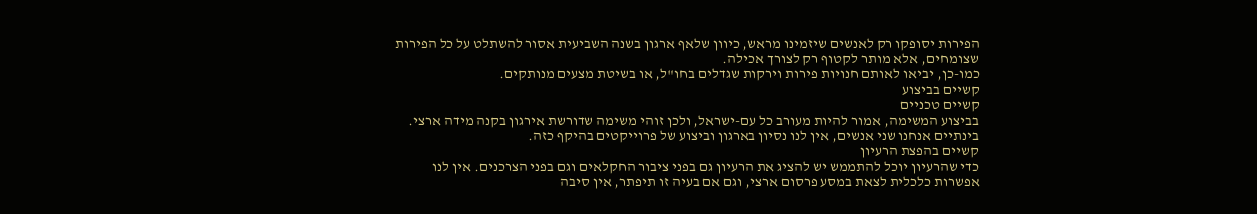הפירות יסופקו רק לאנשים שיזמינו מראש, כיוון שלאף ארגון בשנה השביעית אסור להשתלט על כל הפירות שצומחים, אלא מותר לקטוף רק לצורך אכילה.
כמו-כן, יביאו לאותם חנויות פירות וירקות שגדלים בחו"ל, או בשיטת מצעים מנותקים.
קשיים בביצוע
קשיים טכניים
בביצוע המשימה, אמור להיות מעורב כל עם-ישראל, ולכן זוהי משימה שדורשת אירגון בקנה מידה ארצי. בינתיים אנחנו שני אנשים, אין לנו נסיון בארגון וביצוע של פרוייקטים בהיקף כזה.
קשיים בהפצת הרעיון
כדי שהרעיון יוכל להתממש יש להציג את הרעיון גם בפני ציבור החקלאים וגם בפני הצרכנים. אין לנו אפשרות כלכלית לצאת במסע פרסום ארצי, וגם אם בעיה זו תיפתר, אין סיבה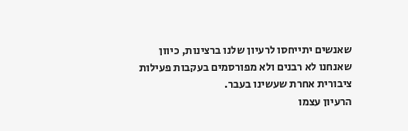שאנשים יתייחסו לרעיון שלנו ברצינות, כיוון שאנחנו לא רבנים ולא מפורסמים בעקבות פעילות ציבורית אחרת שעשינו בעבר.
הרעיון עצמו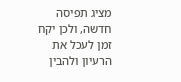מציג תפיסה חדשה, ולכן יקח זמן לעכל את הרעיון ולהבין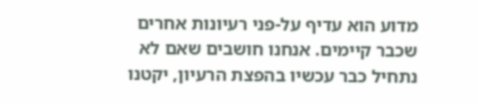מדוע הוא עדיף על-פני רעיונות אחרים שכבר קיימים. אנחנו חושבים שאם לא נתחיל כבר עכשיו בהפצת הרעיון, יקטנו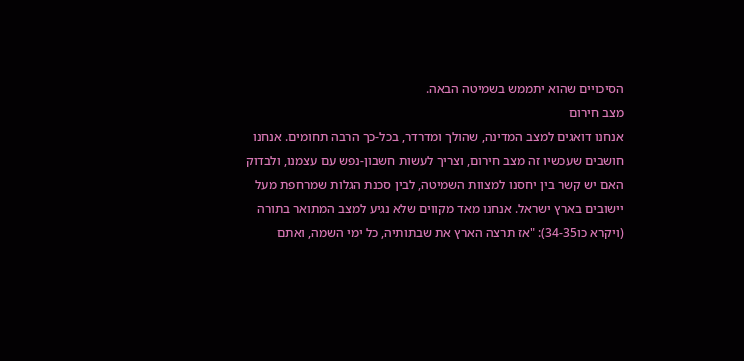הסיכויים שהוא יתממש בשמיטה הבאה.
מצב חירום
אנחנו דואגים למצב המדינה, שהולך ומדרדר, בכל-כך הרבה תחומים. אנחנו חושבים שעכשיו זה מצב חירום, וצריך לעשות חשבון-נפש עם עצמנו, ולבדוק האם יש קשר בין יחסנו למצוות השמיטה, לבין סכנת הגלות שמרחפת מעל יישובים בארץ ישראל. אנחנו מאד מקווים שלא נגיע למצב המתואר בתורה (ויקרא כו34-35): "אז תרצה הארץ את שבתותיה, כל ימי השמה, ואתם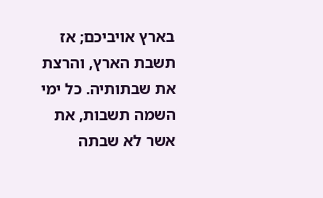בארץ אויביכם; אז תשבת הארץ, והרצת את שבתותיה. כל ימי השמה תשבות, את אשר לא שבתה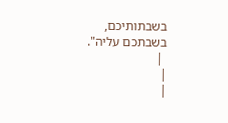בשבתותיכם, בשבתכם עליה".
 |
|
|